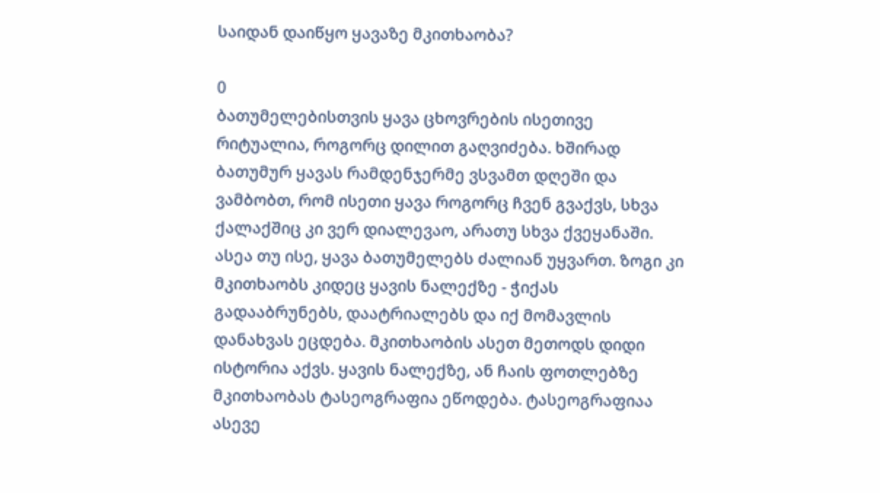საიდან დაიწყო ყავაზე მკითხაობა?

0
ბათუმელებისთვის ყავა ცხოვრების ისეთივე რიტუალია, როგორც დილით გაღვიძება. ხშირად ბათუმურ ყავას რამდენჯერმე ვსვამთ დღეში და ვამბობთ, რომ ისეთი ყავა როგორც ჩვენ გვაქვს, სხვა ქალაქშიც კი ვერ დიალევაო, არათუ სხვა ქვეყანაში. ასეა თუ ისე, ყავა ბათუმელებს ძალიან უყვართ. ზოგი კი მკითხაობს კიდეც ყავის ნალექზე - ჭიქას გადააბრუნებს, დაატრიალებს და იქ მომავლის დანახვას ეცდება. მკითხაობის ასეთ მეთოდს დიდი ისტორია აქვს. ყავის ნალექზე, ან ჩაის ფოთლებზე მკითხაობას ტასეოგრაფია ეწოდება. ტასეოგრაფიაა ასევე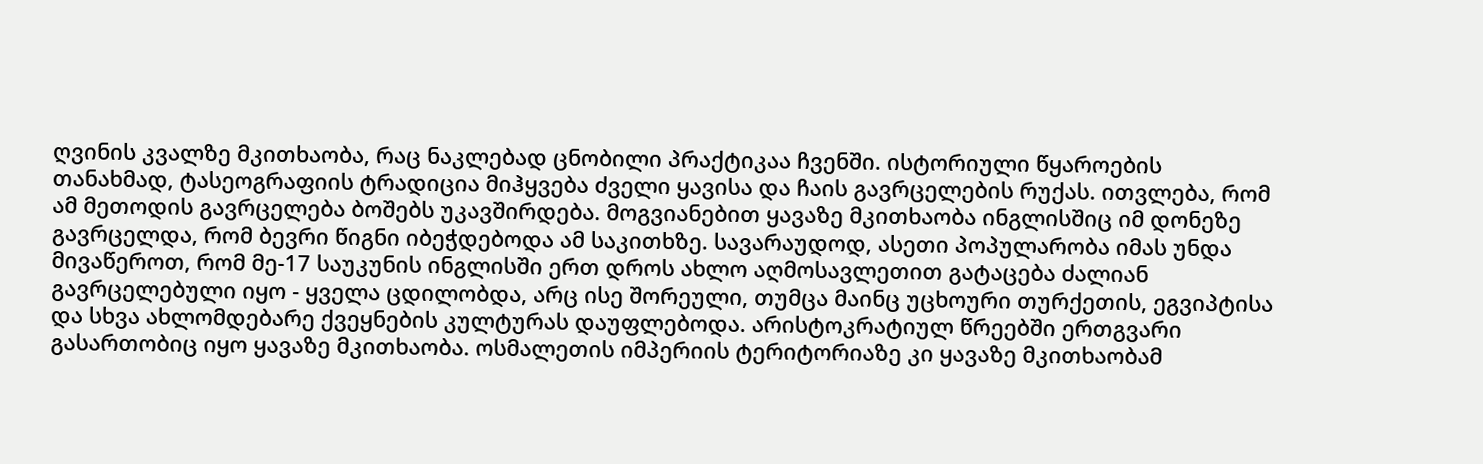ღვინის კვალზე მკითხაობა, რაც ნაკლებად ცნობილი პრაქტიკაა ჩვენში. ისტორიული წყაროების თანახმად, ტასეოგრაფიის ტრადიცია მიჰყვება ძველი ყავისა და ჩაის გავრცელების რუქას. ითვლება, რომ ამ მეთოდის გავრცელება ბოშებს უკავშირდება. მოგვიანებით ყავაზე მკითხაობა ინგლისშიც იმ დონეზე გავრცელდა, რომ ბევრი წიგნი იბეჭდებოდა ამ საკითხზე. სავარაუდოდ, ასეთი პოპულარობა იმას უნდა მივაწეროთ, რომ მე-17 საუკუნის ინგლისში ერთ დროს ახლო აღმოსავლეთით გატაცება ძალიან გავრცელებული იყო - ყველა ცდილობდა, არც ისე შორეული, თუმცა მაინც უცხოური თურქეთის, ეგვიპტისა და სხვა ახლომდებარე ქვეყნების კულტურას დაუფლებოდა. არისტოკრატიულ წრეებში ერთგვარი გასართობიც იყო ყავაზე მკითხაობა. ოსმალეთის იმპერიის ტერიტორიაზე კი ყავაზე მკითხაობამ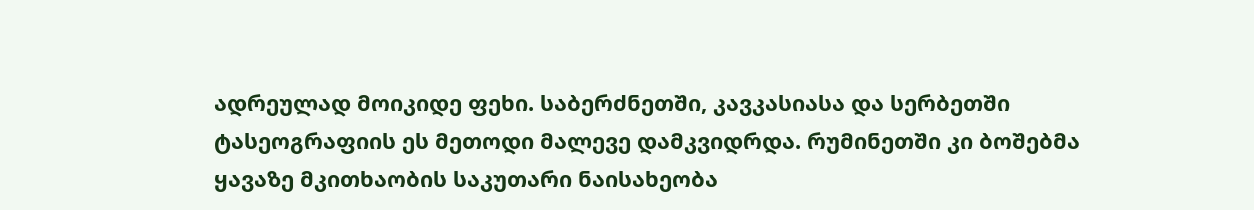ადრეულად მოიკიდე ფეხი. საბერძნეთში, კავკასიასა და სერბეთში ტასეოგრაფიის ეს მეთოდი მალევე დამკვიდრდა. რუმინეთში კი ბოშებმა ყავაზე მკითხაობის საკუთარი ნაისახეობა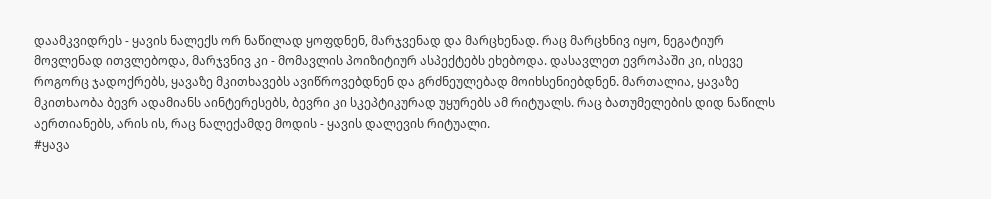დაამკვიდრეს - ყავის ნალექს ორ ნაწილად ყოფდნენ, მარჯვენად და მარცხენად. რაც მარცხნივ იყო, ნეგატიურ მოვლენად ითვლებოდა, მარჯვნივ კი - მომავლის პოიზიტიურ ასპექტებს ეხებოდა. დასავლეთ ევროპაში კი, ისევე როგორც ჯადოქრებს, ყავაზე მკითხავებს ავიწროვებდნენ და გრძნეულებად მოიხსენიებდნენ. მართალია, ყავაზე მკითხაობა ბევრ ადამიანს აინტერესებს, ბევრი კი სკეპტიკურად უყურებს ამ რიტუალს. რაც ბათუმელების დიდ ნაწილს აერთიანებს, არის ის, რაც ნალექამდე მოდის - ყავის დალევის რიტუალი.
#ყავა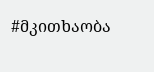#მკითხაობა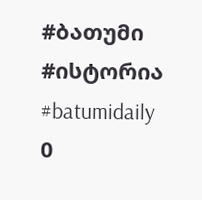#ბათუმი
#ისტორია
#batumidaily
0